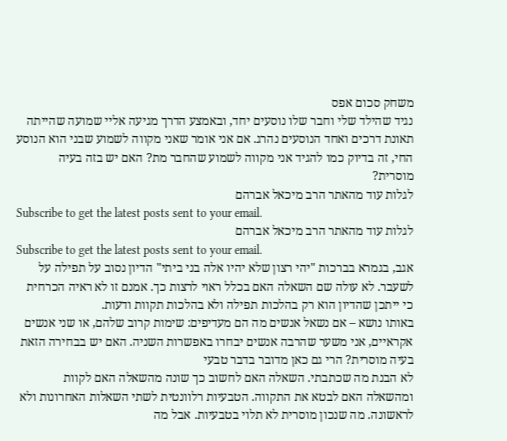משחק סכום אפס
נגיד שהילד שלי וחבר שלו נוסעים יחד, ובאמצע הדרך מגיעה אליי שמועה שהייתה תאונת דרכים ואחד הנוסעים נהרג. אם אני אומר שאני מקווה לשמוע שבני הוא הנוסע החי, זה בדיוק כמו להגיד אני מקווה לשמוע שהחבר מת? האם יש בזה בעיה מוסרית?
לגלות עוד מהאתר הרב מיכאל אברהם
Subscribe to get the latest posts sent to your email.
לגלות עוד מהאתר הרב מיכאל אברהם
Subscribe to get the latest posts sent to your email.
אגב, בגמרא בברכות "יהי רצון שלא יהיו אלה בני ביתי" הדיון נסוב על תפילה על לשעבר. לא עולה שם השאלה האם בכלל ראוי לרצות כך. אמנם זו לא ראיה הכרחית כי ייתכן שהדיון הוא רק בהלכות תפילה ולא בהלכות תקוות ודעות.
באותו נושא – אם נשאל אנשים מה הם מעדיפים: שימות קרוב שלהם, או שני אנשים אקראיים, אני משער שהרבה אנשים יבחרו באפשרות השניה. האם יש בבחירה הזאת בעיה מוסרית? הרי גם כאן מדובר בדבר טבעי
לא הבנת מה שכתבתי. השאלה האם לחשוב כך שונה מהשאלה האם לקוות ומהשאלה האם לבטא את התקווה. הטבעיות רלוונטית לשתי השאלות האחרונות ולא לראשונה. מה שנכון מוסרית לא תלוי בטבעיות. אבל מה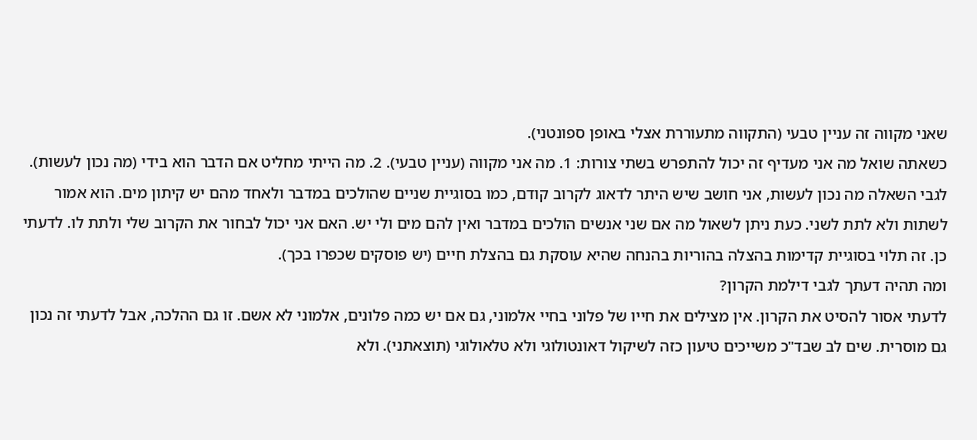שאני מקווה זה עניין טבעי (התקווה מתעוררת אצלי באופן ספונטני).
כשאתה שואל מה אני מעדיף זה יכול להתפרש בשתי צורות: 1. מה אני מקווה (עניין טבעי). 2. מה הייתי מחליט אם הדבר הוא בידי (מה נכון לעשות).
לגבי השאלה מה נכון לעשות, אני חושב שיש היתר לדאוג לקרוב קודם, כמו בסוגיית שניים שהולכים במדבר ולאחד מהם יש קיתון מים. הוא אמור לשתות ולא לתת לשני. כעת ניתן לשאול מה אם שני אנשים הולכים במדבר ואין להם מים ולי יש. האם אני יכול לבחור את הקרוב שלי ולתת לו. לדעתי כן. זה תלוי בסוגיית קדימות בהצלה בהוריות בהנחה שהיא עוסקת גם בהצלת חיים (יש פוסקים שכפרו בכך).
ומה תהיה דעתך לגבי דילמת הקרון?
לדעתי אסור להסיט את הקרון. אין מצילים את חייו של פלוני בחיי אלמוני, גם אם יש כמה פלונים, אלמוני לא אשם. זו גם ההלכה, אבל לדעתי זה נכון גם מוסרית. שים לב שבד"כ משייכים טיעון כזה לשיקול דאונטולוגי ולא טלאולוגי (תוצאתני). ולא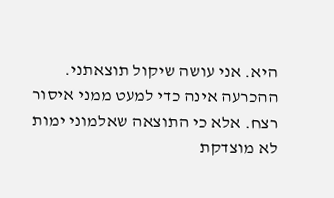היא. אני עושה שיקול תוצאתני. ההכרעה אינה כדי למעט ממני איסור רצח. אלא כי התוצאה שאלמוני ימות לא מוצדקת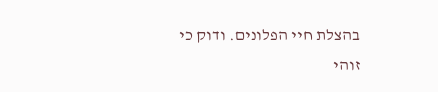בהצלת חיי הפלונים. ודוק כי זוהי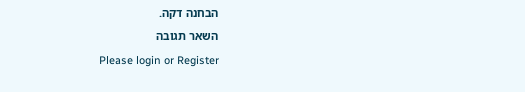הבחנה דקה.
השאר תגובה
Please login or Register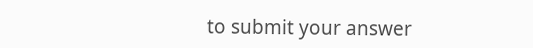to submit your answer